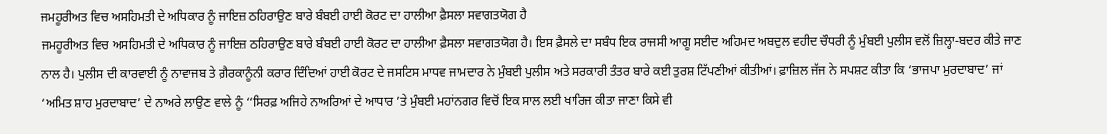ਜਮਹੂਰੀਅਤ ਵਿਚ ਅਸਹਿਮਤੀ ਦੇ ਅਧਿਕਾਰ ਨੂੰ ਜਾਇਜ਼ ਠਹਿਰਾਉਣ ਬਾਰੇ ਬੰਬਈ ਹਾਈ ਕੋਰਟ ਦਾ ਹਾਲੀਆ ਫ਼ੈਸਲਾ ਸਵਾਗਤਯੋਗ ਹੈ
ਜਮਹੂਰੀਅਤ ਵਿਚ ਅਸਹਿਮਤੀ ਦੇ ਅਧਿਕਾਰ ਨੂੰ ਜਾਇਜ਼ ਠਹਿਰਾਉਣ ਬਾਰੇ ਬੰਬਈ ਹਾਈ ਕੋਰਟ ਦਾ ਹਾਲੀਆ ਫ਼ੈਸਲਾ ਸਵਾਗਤਯੋਗ ਹੈ। ਇਸ ਫ਼ੈਸਲੇ ਦਾ ਸਬੰਧ ਇਕ ਰਾਜਸੀ ਆਗੂ ਸਈਦ ਅਹਿਮਦ ਅਬਦੁਲ ਵਹੀਦ ਚੌਧਰੀ ਨੂੰ ਮੁੰਬਈ ਪੁਲੀਸ ਵਲੋਂ ਜ਼ਿਲ੍ਹਾ-ਬਦਰ ਕੀਤੇ ਜਾਣ ਨਾਲ ਹੈ। ਪੁਲੀਸ ਦੀ ਕਾਰਵਾਈ ਨੂੰ ਨਾਵਾਜਬ ਤੇ ਗ਼ੈਰਕਾਨੂੰਨੀ ਕਰਾਰ ਦਿੰਦਿਆਂ ਹਾਈ ਕੋਰਟ ਦੇ ਜਸਟਿਸ ਮਾਧਵ ਜਾਮਦਾਰ ਨੇ ਮੁੰਬਈ ਪੁਲੀਸ ਅਤੇ ਸਰਕਾਰੀ ਤੰਤਰ ਬਾਰੇ ਕਈ ਤੁਰਸ਼ ਟਿੱਪਣੀਆਂ ਕੀਤੀਆਂ। ਫ਼ਾਜ਼ਿਲ ਜੱਜ ਨੇ ਸਪਸ਼ਟ ਕੀਤਾ ਕਿ ‘ਭਾਜਪਾ ਮੁਰਦਾਬਾਦ’ ਜਾਂ ‘ਅਮਿਤ ਸ਼ਾਹ ਮੁਰਦਾਬਾਦ’ ਦੇ ਨਾਅਰੇ ਲਾਉਣ ਵਾਲੇ ਨੂੰ ‘‘ਸਿਰਫ਼ ਅਜਿਹੇ ਨਾਅਰਿਆਂ ਦੇ ਆਧਾਰ ’ਤੇ ਮੁੰਬਈ ਮਹਾਂਨਗਰ ਵਿਚੋਂ ਇਕ ਸਾਲ ਲਈ ਖਾਰਿਜ ਕੀਤਾ ਜਾਣਾ ਕਿਸੇ ਵੀ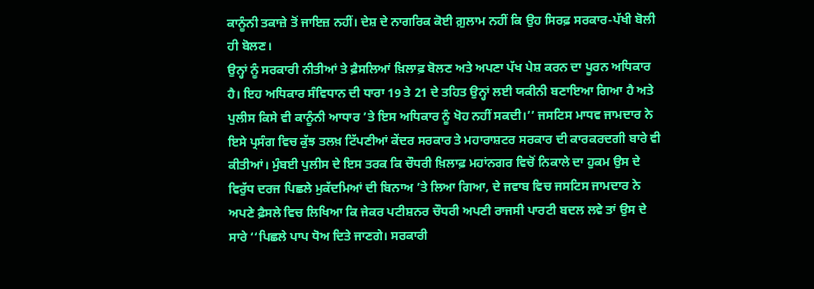ਕਾਨੂੰਨੀ ਤਕਾਜ਼ੇ ਤੋਂ ਜਾਇਜ਼ ਨਹੀਂ। ਦੇਸ਼ ਦੇ ਨਾਗਰਿਕ ਕੋਈ ਗ਼ੁਲਾਮ ਨਹੀਂ ਕਿ ਉਹ ਸਿਰਫ਼ ਸਰਕਾਰ-ਪੱਖੀ ਬੋਲੀ ਹੀ ਬੋਲਣ।
ਉਨ੍ਹਾਂ ਨੂੰ ਸਰਕਾਰੀ ਨੀਤੀਆਂ ਤੇ ਫ਼ੈਸਲਿਆਂ ਖ਼ਿਲਾਫ਼ ਬੋਲਣ ਅਤੇ ਅਪਣਾ ਪੱਖ ਪੇਸ਼ ਕਰਨ ਦਾ ਪੂਰਨ ਅਧਿਕਾਰ ਹੈ। ਇਹ ਅਧਿਕਾਰ ਸੰਵਿਧਾਨ ਦੀ ਧਾਰਾ 19 ਤੇ 21 ਦੇ ਤਹਿਤ ਉਨ੍ਹਾਂ ਲਈ ਯਕੀਨੀ ਬਣਾਇਆ ਗਿਆ ਹੈ ਅਤੇ ਪੁਲੀਸ ਕਿਸੇ ਵੀ ਕਾਨੂੰਨੀ ਆਧਾਰ ’ਤੇ ਇਸ ਅਧਿਕਾਰ ਨੂੰ ਖੋਹ ਨਹੀਂ ਸਕਦੀ।’’ ਜਸਟਿਸ ਮਾਧਵ ਜਾਮਦਾਰ ਨੇ ਇਸੇ ਪ੍ਰਸੰਗ ਵਿਚ ਕੁੱਝ ਤਲਖ਼ ਟਿੱਪਣੀਆਂ ਕੇਂਦਰ ਸਰਕਾਰ ਤੇ ਮਹਾਰਾਸ਼ਟਰ ਸਰਕਾਰ ਦੀ ਕਾਰਕਰਦਗੀ ਬਾਰੇ ਵੀ ਕੀਤੀਆਂ। ਮੁੰਬਈ ਪੁਲੀਸ ਦੇ ਇਸ ਤਰਕ ਕਿ ਚੌਧਰੀ ਖ਼ਿਲਾਫ਼ ਮਹਾਂਨਗਰ ਵਿਚੋਂ ਨਿਕਾਲੇ ਦਾ ਹੁਕਮ ਉਸ ਦੇ ਵਿਰੁੱਧ ਦਰਜ ਪਿਛਲੇ ਮੁਕੱਦਮਿਆਂ ਦੀ ਬਿਨਾਅ ’ਤੇ ਲਿਆ ਗਿਆ, ਦੇ ਜਵਾਬ ਵਿਚ ਜਸਟਿਸ ਜਾਮਦਾਰ ਨੇ ਅਪਣੇ ਫ਼ੈਸਲੇ ਵਿਚ ਲਿਖਿਆ ਕਿ ਜੇਕਰ ਪਟੀਸ਼ਨਰ ਚੌਧਰੀ ਅਪਣੀ ਰਾਜਸੀ ਪਾਰਟੀ ਬਦਲ ਲਵੇ ਤਾਂ ਉਸ ਦੇ ਸਾਰੇ ‘‘ਪਿਛਲੇ ਪਾਪ ਧੋਅ ਦਿਤੇ ਜਾਣਗੇ। ਸਰਕਾਰੀ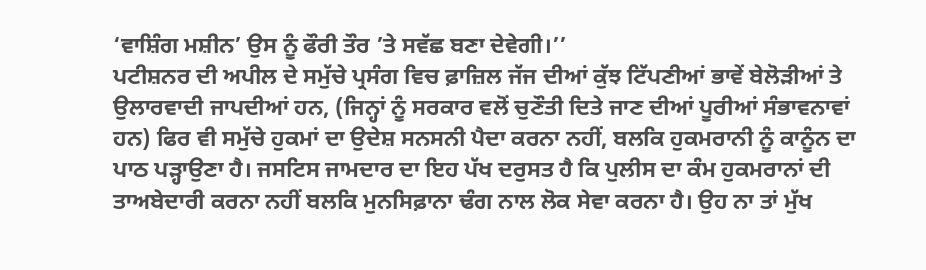‘ਵਾਸ਼ਿੰਗ ਮਸ਼ੀਨ’ ਉਸ ਨੂੰ ਫੌਰੀ ਤੌਰ ’ਤੇ ਸਵੱਛ ਬਣਾ ਦੇਵੇਗੀ।’’
ਪਟੀਸ਼ਨਰ ਦੀ ਅਪੀਲ ਦੇ ਸਮੁੱਚੇ ਪ੍ਰਸੰਗ ਵਿਚ ਫ਼ਾਜ਼ਿਲ ਜੱਜ ਦੀਆਂ ਕੁੱਝ ਟਿੱਪਣੀਆਂ ਭਾਵੇਂ ਬੇਲੋੜੀਆਂ ਤੇ ਉਲਾਰਵਾਦੀ ਜਾਪਦੀਆਂ ਹਨ, (ਜਿਨ੍ਹਾਂ ਨੂੰ ਸਰਕਾਰ ਵਲੋਂ ਚੁਣੌਤੀ ਦਿਤੇ ਜਾਣ ਦੀਆਂ ਪੂਰੀਆਂ ਸੰਭਾਵਨਾਵਾਂ ਹਨ) ਫਿਰ ਵੀ ਸਮੁੱਚੇ ਹੁਕਮਾਂ ਦਾ ਉਦੇਸ਼ ਸਨਸਨੀ ਪੈਦਾ ਕਰਨਾ ਨਹੀਂ, ਬਲਕਿ ਹੁਕਮਰਾਨੀ ਨੂੰ ਕਾਨੂੰਨ ਦਾ ਪਾਠ ਪੜ੍ਹਾਉਣਾ ਹੈ। ਜਸਟਿਸ ਜਾਮਦਾਰ ਦਾ ਇਹ ਪੱਖ ਦਰੁਸਤ ਹੈ ਕਿ ਪੁਲੀਸ ਦਾ ਕੰਮ ਹੁਕਮਰਾਨਾਂ ਦੀ ਤਾਅਬੇਦਾਰੀ ਕਰਨਾ ਨਹੀਂ ਬਲਕਿ ਮੁਨਸਿਫ਼ਾਨਾ ਢੰਗ ਨਾਲ ਲੋਕ ਸੇਵਾ ਕਰਨਾ ਹੈ। ਉਹ ਨਾ ਤਾਂ ਮੁੱਖ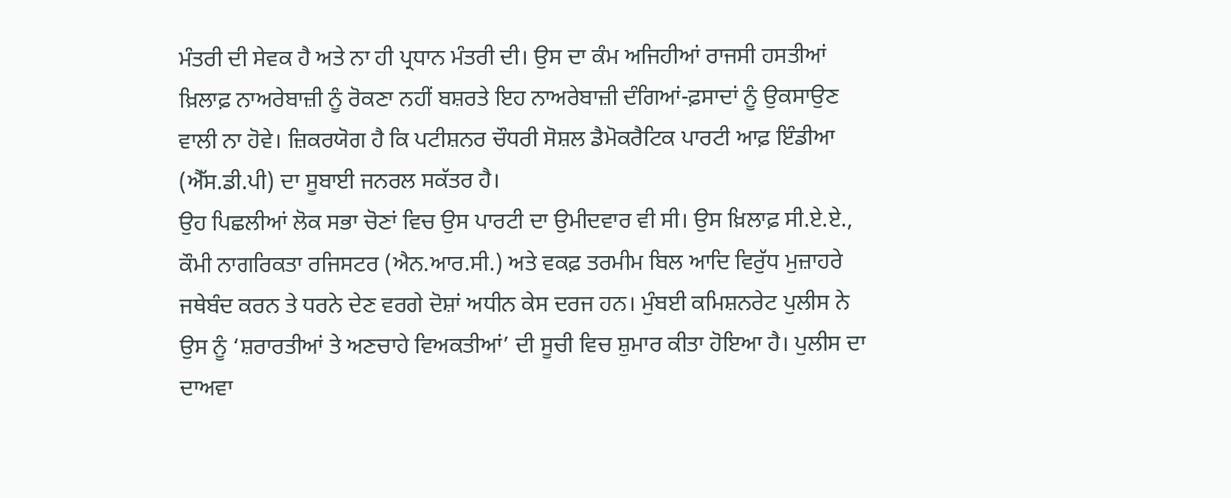ਮੰਤਰੀ ਦੀ ਸੇਵਕ ਹੈ ਅਤੇ ਨਾ ਹੀ ਪ੍ਰਧਾਨ ਮੰਤਰੀ ਦੀ। ਉਸ ਦਾ ਕੰਮ ਅਜਿਹੀਆਂ ਰਾਜਸੀ ਹਸਤੀਆਂ ਖ਼ਿਲਾਫ਼ ਨਾਅਰੇਬਾਜ਼ੀ ਨੂੰ ਰੋਕਣਾ ਨਹੀਂ ਬਸ਼ਰਤੇ ਇਹ ਨਾਅਰੇਬਾਜ਼ੀ ਦੰਗਿਆਂ-ਫ਼ਸਾਦਾਂ ਨੂੰ ਉਕਸਾਉਣ ਵਾਲੀ ਨਾ ਹੋਵੇ। ਜ਼ਿਕਰਯੋਗ ਹੈ ਕਿ ਪਟੀਸ਼ਨਰ ਚੌਧਰੀ ਸੋਸ਼ਲ ਡੈਮੋਕਰੈਟਿਕ ਪਾਰਟੀ ਆਫ਼ ਇੰਡੀਆ (ਐੱਸ.ਡੀ.ਪੀ) ਦਾ ਸੂਬਾਈ ਜਨਰਲ ਸਕੱਤਰ ਹੈ।
ਉਹ ਪਿਛਲੀਆਂ ਲੋਕ ਸਭਾ ਚੋਣਾਂ ਵਿਚ ਉਸ ਪਾਰਟੀ ਦਾ ਉਮੀਦਵਾਰ ਵੀ ਸੀ। ਉਸ ਖ਼ਿਲਾਫ਼ ਸੀ.ਏ.ਏ., ਕੌਮੀ ਨਾਗਰਿਕਤਾ ਰਜਿਸਟਰ (ਐਨ.ਆਰ.ਸੀ.) ਅਤੇ ਵਕਫ਼ ਤਰਮੀਮ ਬਿਲ ਆਦਿ ਵਿਰੁੱਧ ਮੁਜ਼ਾਹਰੇ ਜਥੇਬੰਦ ਕਰਨ ਤੇ ਧਰਨੇ ਦੇਣ ਵਰਗੇ ਦੋਸ਼ਾਂ ਅਧੀਨ ਕੇਸ ਦਰਜ ਹਨ। ਮੁੰਬਈ ਕਮਿਸ਼ਨਰੇਟ ਪੁਲੀਸ ਨੇ ਉਸ ਨੂੰ ‘ਸ਼ਰਾਰਤੀਆਂ ਤੇ ਅਣਚਾਹੇ ਵਿਅਕਤੀਆਂ’ ਦੀ ਸੂਚੀ ਵਿਚ ਸ਼ੁਮਾਰ ਕੀਤਾ ਹੋਇਆ ਹੈ। ਪੁਲੀਸ ਦਾ ਦਾਅਵਾ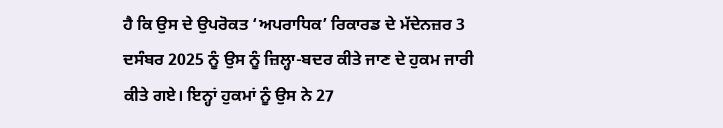ਹੈ ਕਿ ਉਸ ਦੇ ਉਪਰੋਕਤ ‘ਅਪਰਾਧਿਕ’ ਰਿਕਾਰਡ ਦੇ ਮੱਦੇਨਜ਼ਰ 3 ਦਸੰਬਰ 2025 ਨੂੰ ਉਸ ਨੂੰ ਜ਼ਿਲ੍ਹਾ-ਬਦਰ ਕੀਤੇ ਜਾਣ ਦੇ ਹੁਕਮ ਜਾਰੀ ਕੀਤੇ ਗਏ। ਇਨ੍ਹਾਂ ਹੁਕਮਾਂ ਨੂੰ ਉਸ ਨੇ 27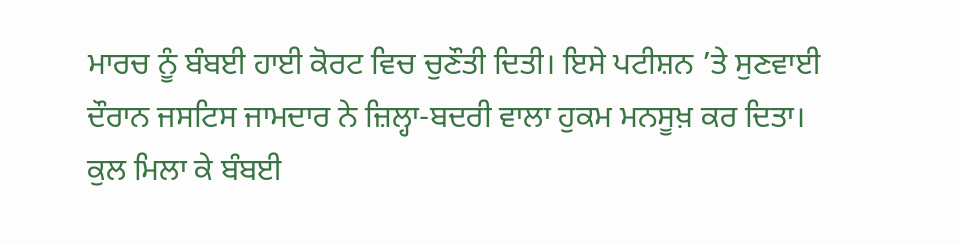ਮਾਰਚ ਨੂੰ ਬੰਬਈ ਹਾਈ ਕੋਰਟ ਵਿਚ ਚੁਣੌਤੀ ਦਿਤੀ। ਇਸੇ ਪਟੀਸ਼ਨ ’ਤੇ ਸੁਣਵਾਈ ਦੌਰਾਨ ਜਸਟਿਸ ਜਾਮਦਾਰ ਨੇ ਜ਼ਿਲ੍ਹਾ-ਬਦਰੀ ਵਾਲਾ ਹੁਕਮ ਮਨਸੂਖ਼ ਕਰ ਦਿਤਾ।
ਕੁਲ ਮਿਲਾ ਕੇ ਬੰਬਈ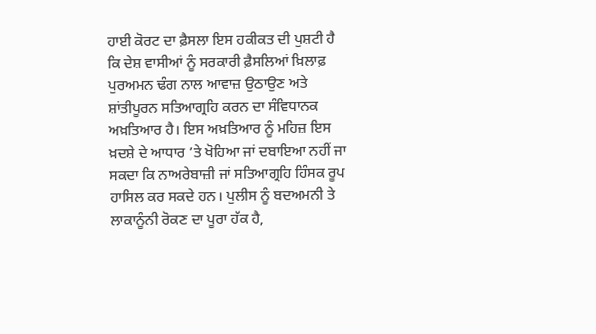ਹਾਈ ਕੋਰਟ ਦਾ ਫ਼ੈਸਲਾ ਇਸ ਹਕੀਕਤ ਦੀ ਪੁਸ਼ਟੀ ਹੈ ਕਿ ਦੇਸ਼ ਵਾਸੀਆਂ ਨੂੰ ਸਰਕਾਰੀ ਫ਼ੈਸਲਿਆਂ ਖ਼ਿਲਾਫ਼ ਪੁਰਅਮਨ ਢੰਗ ਨਾਲ ਆਵਾਜ਼ ਉਠਾਉਣ ਅਤੇ ਸ਼ਾਂਤੀਪੂਰਨ ਸਤਿਆਗ੍ਰਹਿ ਕਰਨ ਦਾ ਸੰਵਿਧਾਨਕ ਅਖ਼ਤਿਆਰ ਹੈ। ਇਸ ਅਖ਼ਤਿਆਰ ਨੂੰ ਮਹਿਜ਼ ਇਸ ਖ਼ਦਸ਼ੇ ਦੇ ਆਧਾਰ ’ਤੇ ਖੋਹਿਆ ਜਾਂ ਦਬਾਇਆ ਨਹੀਂ ਜਾ ਸਕਦਾ ਕਿ ਨਾਅਰੇਬਾਜ਼ੀ ਜਾਂ ਸਤਿਆਗ੍ਰਹਿ ਹਿੰਸਕ ਰੂਪ ਹਾਸਿਲ ਕਰ ਸਕਦੇ ਹਨ। ਪੁਲੀਸ ਨੂੰ ਬਦਅਮਨੀ ਤੇ ਲਾਕਾਨੂੰਨੀ ਰੋਕਣ ਦਾ ਪੂਰਾ ਹੱਕ ਹੈ,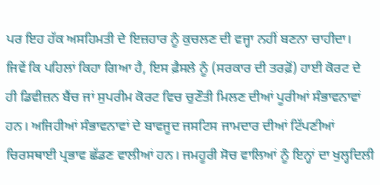ਪਰ ਇਹ ਹੱਕ ਅਸਹਿਮਤੀ ਦੇ ਇਜ਼ਹਾਰ ਨੂੰ ਕੁਚਲਣ ਦੀ ਵਜ੍ਹਾ ਨਹੀਂ ਬਣਨਾ ਚਾਹੀਦਾ।
ਜਿਵੇਂ ਕਿ ਪਹਿਲਾਂ ਕਿਹਾ ਗਿਆ ਹੈ, ਇਸ ਫ਼ੈਸਲੇ ਨੂੰ (ਸਰਕਾਰ ਦੀ ਤਰਫ਼ੋਂ) ਹਾਈ ਕੋਰਟ ਦੇ ਹੀ ਡਿਵੀਜ਼ਨ ਬੈਂਚ ਜਾਂ ਸੁਪਰੀਮ ਕੋਰਟ ਵਿਚ ਚੁਣੌਤੀ ਮਿਲਣ ਦੀਆਂ ਪੂਰੀਆਂ ਸੰਭਾਵਨਾਵਾਂ ਹਨ। ਅਜਿਹੀਆਂ ਸੰਭਾਵਨਾਵਾਂ ਦੇ ਬਾਵਜੂਦ ਜਸਟਿਸ ਜਾਮਦਾਰ ਦੀਆਂ ਟਿੱਪਣੀਆਂ ਚਿਰਸਥਾਈ ਪ੍ਰਭਾਵ ਛੱਡਣ ਵਾਲੀਆਂ ਹਨ। ਜਮਹੂਰੀ ਸੋਚ ਵਾਲਿਆਂ ਨੂੰ ਇਨ੍ਹਾਂ ਦਾ ਖੁਲ੍ਹਦਿਲੀ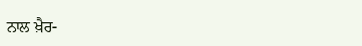ਨਾਲ ਖ਼ੈਰ-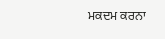ਮਕਦਮ ਕਰਨਾ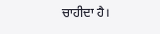ਚਾਹੀਦਾ ਹੈ।